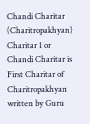Chandi Charitar (Charitropakhyan)
Charitar 1 or Chandi Charitar is First Charitar of Charitropakhyan written by Guru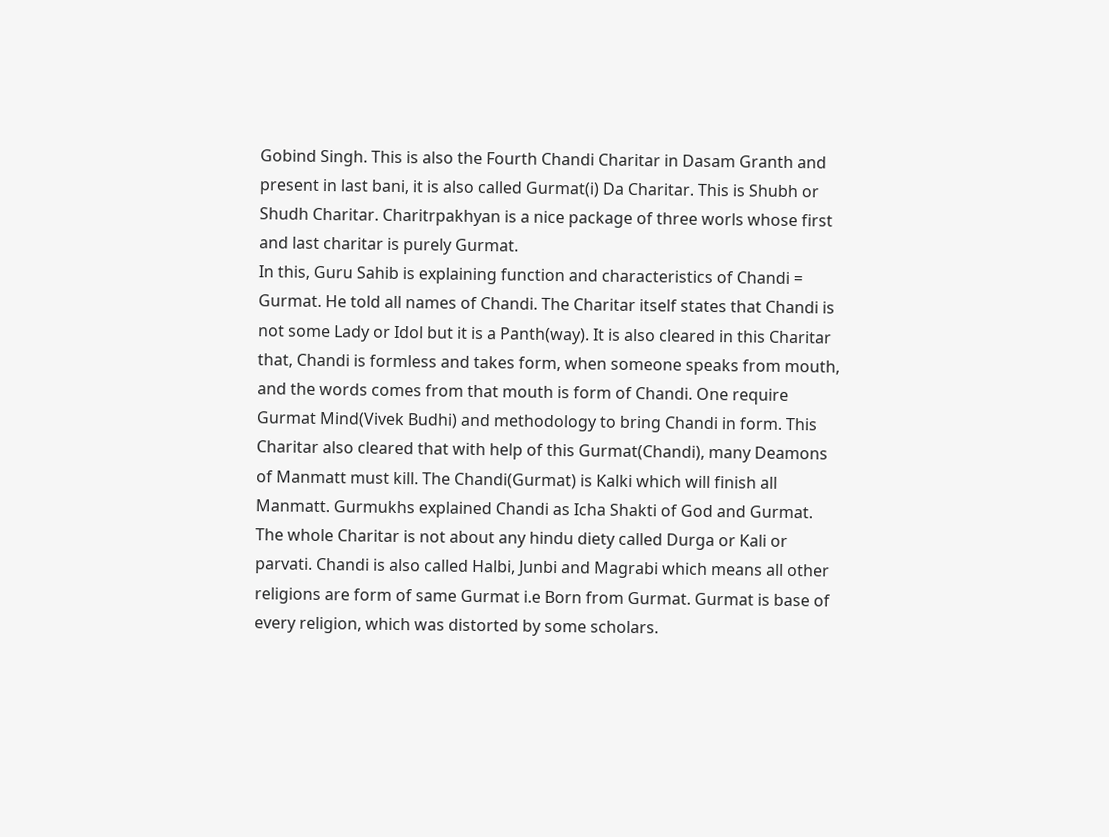Gobind Singh. This is also the Fourth Chandi Charitar in Dasam Granth and present in last bani, it is also called Gurmat(i) Da Charitar. This is Shubh or Shudh Charitar. Charitrpakhyan is a nice package of three worls whose first and last charitar is purely Gurmat.
In this, Guru Sahib is explaining function and characteristics of Chandi = Gurmat. He told all names of Chandi. The Charitar itself states that Chandi is not some Lady or Idol but it is a Panth(way). It is also cleared in this Charitar that, Chandi is formless and takes form, when someone speaks from mouth, and the words comes from that mouth is form of Chandi. One require Gurmat Mind(Vivek Budhi) and methodology to bring Chandi in form. This Charitar also cleared that with help of this Gurmat(Chandi), many Deamons of Manmatt must kill. The Chandi(Gurmat) is Kalki which will finish all Manmatt. Gurmukhs explained Chandi as Icha Shakti of God and Gurmat. The whole Charitar is not about any hindu diety called Durga or Kali or parvati. Chandi is also called Halbi, Junbi and Magrabi which means all other religions are form of same Gurmat i.e Born from Gurmat. Gurmat is base of every religion, which was distorted by some scholars.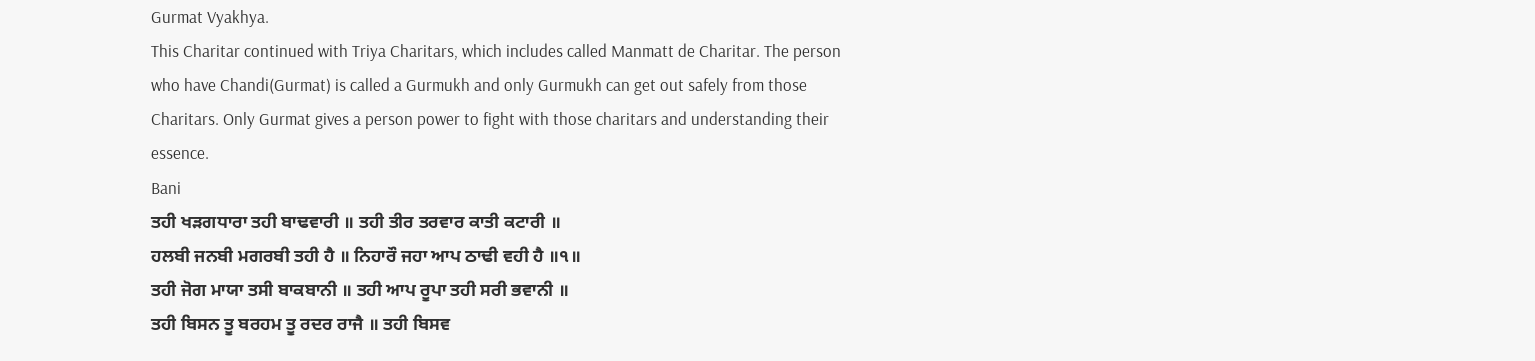Gurmat Vyakhya.
This Charitar continued with Triya Charitars, which includes called Manmatt de Charitar. The person who have Chandi(Gurmat) is called a Gurmukh and only Gurmukh can get out safely from those Charitars. Only Gurmat gives a person power to fight with those charitars and understanding their essence.
Bani
ਤਹੀ ਖੜਗਧਾਰਾ ਤਹੀ ਬਾਢਵਾਰੀ ॥ ਤਹੀ ਤੀਰ ਤਰਵਾਰ ਕਾਤੀ ਕਟਾਰੀ ॥
ਹਲਬੀ ਜਨਬੀ ਮਗਰਬੀ ਤਹੀ ਹੈ ॥ ਨਿਹਾਰੌ ਜਹਾ ਆਪ ਠਾਢੀ ਵਹੀ ਹੈ ॥੧॥
ਤਹੀ ਜੋਗ ਮਾਯਾ ਤਸੀ ਬਾਕਬਾਨੀ ॥ ਤਹੀ ਆਪ ਰੂਪਾ ਤਹੀ ਸਰੀ ਭਵਾਨੀ ॥
ਤਹੀ ਬਿਸਨ ਤੂ ਬਰਹਮ ਤੂ ਰਦਰ ਰਾਜੈ ॥ ਤਹੀ ਬਿਸਵ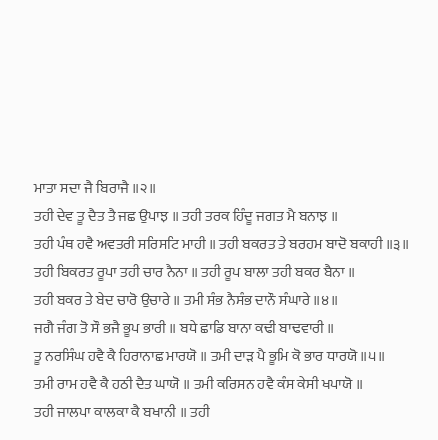ਮਾਤਾ ਸਦਾ ਜੈ ਬਿਰਾਜੈ ॥੨॥
ਤਹੀ ਦੇਵ ਤੂ ਦੈਤ ਤੈ ਜਛ ਉਪਾਝ ॥ ਤਹੀ ਤਰਕ ਹਿੰਦੂ ਜਗਤ ਮੈ ਬਨਾਝ ॥
ਤਹੀ ਪੰਥ ਹਵੈ ਅਵਤਰੀ ਸਰਿਸਟਿ ਮਾਹੀ ॥ ਤਹੀ ਬਕਰਤ ਤੇ ਬਰਹਮ ਬਾਦੋ ਬਕਾਹੀ ॥੩॥
ਤਹੀ ਬਿਕਰਤ ਰੂਪਾ ਤਹੀ ਚਾਰ ਨੈਨਾ ॥ ਤਹੀ ਰੂਪ ਬਾਲਾ ਤਹੀ ਬਕਰ ਬੈਨਾ ॥
ਤਹੀ ਬਕਰ ਤੇ ਬੇਦ ਚਾਰੋ ਉਚਾਰੇ ॥ ਤਮੀ ਸੰਭ ਨੈਸੰਭ ਦਾਨੌ ਸੰਘਾਰੇ ॥੪॥
ਜਗੈ ਜੰਗ ਤੋ ਸੌ ਭਜੈ ਭੂਪ ਭਾਰੀ ॥ ਬਧੇ ਛਾਡਿ ਬਾਨਾ ਕਢੀ ਬਾਢਵਾਰੀ ॥
ਤੂ ਨਰਸਿੰਘ ਹਵੈ ਕੈ ਹਿਰਾਨਾਛ ਮਾਰਯੋ ॥ ਤਮੀ ਦਾੜ ਪੈ ਭੂਮਿ ਕੋ ਭਾਰ ਧਾਰਯੋ ॥੫॥
ਤਮੀ ਰਾਮ ਹਵੈ ਕੈ ਹਠੀ ਦੈਤ ਘਾਯੋ ॥ ਤਮੀ ਕਰਿਸਨ ਹਵੈ ਕੰਸ ਕੇਸੀ ਖਪਾਯੋ ॥
ਤਹੀ ਜਾਲਪਾ ਕਾਲਕਾ ਕੈ ਬਖਾਨੀ ॥ ਤਹੀ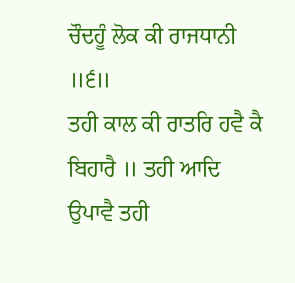ਚੌਦਹੂੰ ਲੋਕ ਕੀ ਰਾਜਧਾਨੀ ॥੬॥
ਤਹੀ ਕਾਲ ਕੀ ਰਾਤਰਿ ਹਵੈ ਕੈ ਬਿਹਾਰੈ ॥ ਤਹੀ ਆਦਿ ਉਪਾਵੈ ਤਹੀ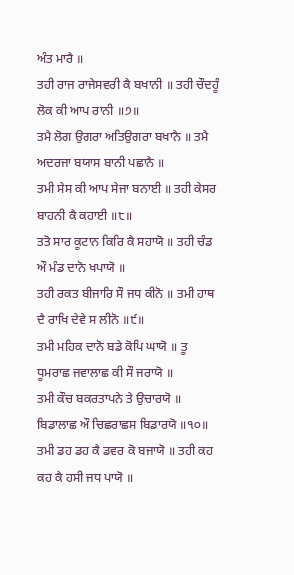ਅੰਤ ਮਾਰੈ ॥
ਤਹੀ ਰਾਜ ਰਾਜੇਸਵਰੀ ਕੈ ਬਖਾਨੀ ॥ ਤਹੀ ਚੌਦਹੂੰ ਲੋਕ ਕੀ ਆਪ ਰਾਨੀ ॥੭॥
ਤਮੈ ਲੋਗ ਉਗਰਾ ਅਤਿਉਗਰਾ ਬਖਾਨੈ ॥ ਤਮੈ ਅਦਰਜਾ ਬਯਾਸ ਬਾਨੀ ਪਛਾਨੈ ॥
ਤਮੀ ਸੇਸ ਕੀ ਆਪ ਸੇਜਾ ਬਨਾਈ ॥ ਤਹੀ ਕੇਸਰ ਬਾਹਨੀ ਕੈ ਕਹਾਈ ॥੮॥
ਤਤੋ ਸਾਰ ਕੂਟਾਨ ਕਿਰਿ ਕੈ ਸਹਾਯੋ ॥ ਤਹੀ ਚੰਡ ਔ ਮੰਡ ਦਾਨੋ ਖਪਾਯੋ ॥
ਤਹੀ ਰਕਤ ਬੀਜਾਰਿ ਸੌ ਜਧ ਕੀਨੋ ॥ ਤਮੀ ਹਾਥ ਦੈ ਰਾਖਿ ਦੇਵੇ ਸ ਲੀਨੋ ॥੯॥
ਤਮੀ ਮਹਿਕ ਦਾਨੋ ਬਡੇ ਕੋਪਿ ਘਾਯੋ ॥ ਤੂ ਧੂਮਰਾਛ ਜਵਾਲਾਛ ਕੀ ਸੌ ਜਰਾਯੋ ॥
ਤਮੀ ਕੌਚ ਬਕਰਤਾਪਨੇ ਤੇ ਉਚਾਰਯੋ ॥ ਬਿਡਾਲਾਛ ਔ ਚਿਛਰਾਛਸ ਬਿਡਾਰਯੋ ॥੧੦॥
ਤਮੀ ਡਹ ਡਹ ਕੈ ਡਵਰ ਕੋ ਬਜਾਯੋ ॥ ਤਹੀ ਕਹ ਕਹ ਕੈ ਹਸੀ ਜਧ ਪਾਯੋ ॥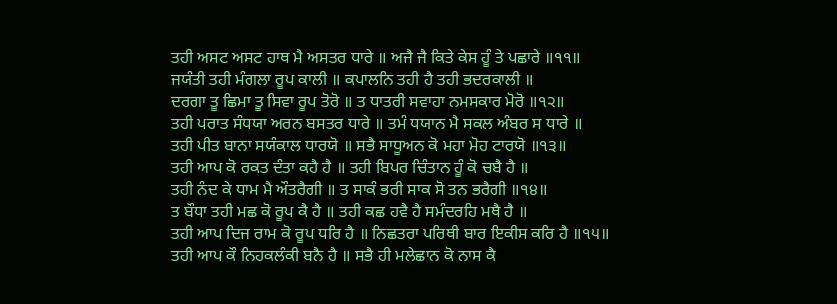ਤਹੀ ਅਸਟ ਅਸਟ ਹਾਥ ਮੈ ਅਸਤਰ ਧਾਰੇ ॥ ਅਜੈ ਜੈ ਕਿਤੇ ਕੇਸ ਹੂੰ ਤੇ ਪਛਾਰੇ ॥੧੧॥
ਜਯੰਤੀ ਤਹੀ ਮੰਗਲਾ ਰੂਪ ਕਾਲੀ ॥ ਕਪਾਲਨਿ ਤਹੀ ਹੈ ਤਹੀ ਭਦਰਕਾਲੀ ॥
ਦਰਗਾ ਤੂ ਛਿਮਾ ਤੂ ਸਿਵਾ ਰੂਪ ਤੋਰੋ ॥ ਤ ਧਾਤਰੀ ਸਵਾਹਾ ਨਮਸਕਾਰ ਮੋਰੋ ॥੧੨॥
ਤਹੀ ਪਰਾਤ ਸੰਧਯਾ ਅਰਨ ਬਸਤਰ ਧਾਰੇ ॥ ਤਮੰ ਧਯਾਨ ਮੈ ਸਕਲ ਅੰਬਰ ਸ ਧਾਰੇ ॥
ਤਹੀ ਪੀਤ ਬਾਨਾ ਸਯੰਕਾਲ ਧਾਰਯੋ ॥ ਸਭੈ ਸਾਧੂਅਨ ਕੋ ਮਹਾ ਮੋਹ ਟਾਰਯੋ ॥੧੩॥
ਤਹੀ ਆਪ ਕੋ ਰਕਤ ਦੰਤਾ ਕਹੈ ਹੈ ॥ ਤਹੀ ਬਿਪਰ ਚਿੰਤਾਨ ਹੂੰ ਕੋ ਚਬੈ ਹੈ ॥
ਤਹੀ ਨੰਦ ਕੇ ਧਾਮ ਮੈ ਔਤਰੈਗੀ ॥ ਤ ਸਾਕੰ ਭਰੀ ਸਾਕ ਸੋ ਤਨ ਭਰੈਗੀ ॥੧੪॥
ਤ ਬੌਧਾ ਤਹੀ ਮਛ ਕੋ ਰੂਪ ਕੈ ਹੈ ॥ ਤਹੀ ਕਛ ਹਵੈ ਹੈ ਸਮੰਦਰਹਿ ਮਥੈ ਹੈ ॥
ਤਹੀ ਆਪ ਦਿਜ ਰਾਮ ਕੋ ਰੂਪ ਧਰਿ ਹੈ ॥ ਨਿਛਤਰਾ ਪਰਿਥੀ ਬਾਰ ਇਕੀਸ ਕਰਿ ਹੈ ॥੧੫॥
ਤਹੀ ਆਪ ਕੌ ਨਿਹਕਲੰਕੀ ਬਨੈ ਹੈ ॥ ਸਭੈ ਹੀ ਮਲੇਛਾਨ ਕੋ ਨਾਸ ਕੈ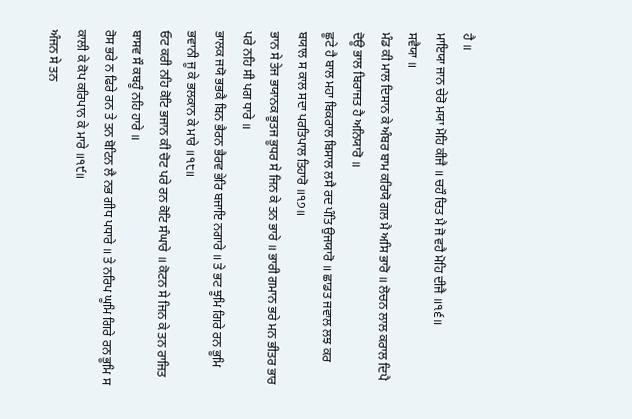ਹੈ ॥
ਮਾਇਯਾ ਜਾਨ ਚੇਰੋ ਮਯਾ ਮੋਹਿ ਕੀਜੈ ॥ ਚਹੌ ਚਿਤ ਮੈ ਜੋ ਵਹੈ ਮੋਹਿ ਦੀਜੈ ॥੧੬॥
ਸਵੈਯਾ ॥
ਮੰਡ ਕੀ ਮਾਲ ਦਿਸਾਨ ਕੇ ਅੰਬਰ ਬਾਮ ਕਰਿਯੋ ਗਲ ਮੈ ਅਸਿ ਭਾਰੋ ॥ ਲੋਚਨ ਲਾਲ ਕਰਾਲ ਦਿਪੈ ਦੋਊ ਭਾਲ ਬਿਰਾਜਤ ਹੈ ਅਨਿਯਾਰੋ ॥
ਛੂਟੇ ਹੈ ਬਾਲ ਮਹਾ ਬਿਕਰਾਲ ਬਿਸਾਲ ਲਸੈ ਰਦ ਪੰਤਿ ਉਜਯਾਰੋ ॥ ਛਾਡਤ ਜਵਾਲ ਲਝ ਕਰ ਬਯਾਲ ਸ ਕਾਲ ਸਦਾ ਪਰਤਿਪਾਲ ਤਿਹਾਰੋ ॥੧੭॥
ਭਾਨ ਸੇ ਤੇਜ ਭਯਾਨਕ ਭੂਤਜ ਭੂਧਰ ਸੇ ਜਿਨ ਕੇ ਤਨ ਭਾਰੇ ॥ ਭਾਰੀ ਗਮਾਨ ਭਰੇ ਮਨ ਭੀਤਰ ਭਾਰ ਪਰੇ ਨਹਿ ਸੀ ਪਗ ਧਾਰੇ ॥
ਭਾਲਕ ਜਯੋ ਭਭਕੈ ਬਿਨ ਭੈਰਨ ਭੈਰਵ ਭੇਰਿ ਬਜਾਇ ਨਗਾਰੇ ॥ ਤੇ ਭਟ ਝੂਮਿ ਗਿਰੇ ਰਨ ਭੂਮਿ ਭਵਾਨੀ ਜੂ ਕੇ ਭਲਕਾਨ ਕੇ ਮਾਰੇ ॥੧੮॥
ਓਟ ਕਰੀ ਨਹਿ ਕੋਟਿ ਭਜਾਨ ਕੀ ਚੋਟ ਪਰੇ ਰਨ ਕੋਟਿ ਸੰਘਾਰੇ ॥ ਕੋਟਨ ਸੇ ਜਿਨ ਕੇ ਤਨ ਰਾਜਿਤ ਬਾਸਵ ਸੌ ਕਬਹੂੰ ਨਹਿ ਹਾਰੇ ॥
ਰੋਸ ਭਰੇ ਨ ਫਿਰੇ ਰਨ ਤੇ ਤਨ ਬੋਟਿਨ ਲੈ ਨਭ ਗੀਧ ਪਧਾਰੇ ॥ ਤੇ ਨਰਿਪ ਘੂਮਿ ਗਿਰੇ ਰਨ ਭੂਮਿ ਸ ਕਾਲੀ ਕੇ ਕੋਪ ਕਰਿਪਾਨ ਕੇ ਮਾਰੇ ॥੧੯॥
ਅੰਜਨ ਸੇ ਤਨ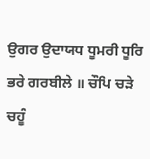ਉਗਰ ਉਦਾਯਧ ਧੂਮਰੀ ਧੂਰਿ ਭਰੇ ਗਰਬੀਲੇ ॥ ਚੌਪਿ ਚੜੇ ਚਹੂੰ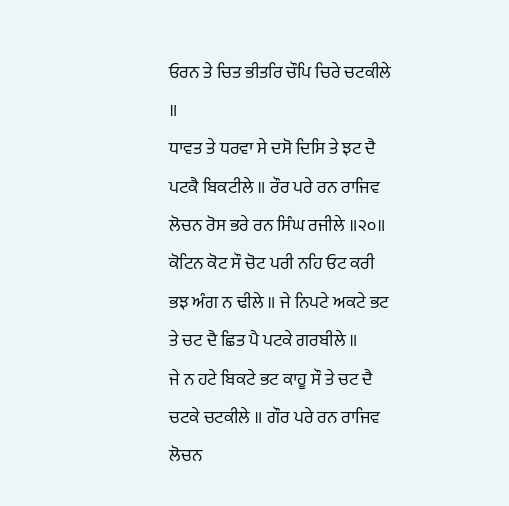ਓਰਨ ਤੇ ਚਿਤ ਭੀਤਰਿ ਚੌਪਿ ਚਿਰੇ ਚਟਕੀਲੇ ॥
ਧਾਵਤ ਤੇ ਧਰਵਾ ਸੇ ਦਸੋ ਦਿਸਿ ਤੇ ਝਟ ਦੈ ਪਟਕੈ ਬਿਕਟੀਲੇ ॥ ਰੌਰ ਪਰੇ ਰਨ ਰਾਜਿਵ ਲੋਚਨ ਰੋਸ ਭਰੇ ਰਨ ਸਿੰਘ ਰਜੀਲੇ ॥੨੦॥
ਕੋਟਿਨ ਕੋਟ ਸੌ ਚੋਟ ਪਰੀ ਨਹਿ ਓਟ ਕਰੀ ਭਝ ਅੰਗ ਨ ਢੀਲੇ ॥ ਜੇ ਨਿਪਟੇ ਅਕਟੇ ਭਟ ਤੇ ਚਟ ਦੈ ਛਿਤ ਪੈ ਪਟਕੇ ਗਰਬੀਲੇ ॥
ਜੇ ਨ ਹਟੇ ਬਿਕਟੇ ਭਟ ਕਾਹੂ ਸੌ ਤੇ ਚਟ ਦੈ ਚਟਕੇ ਚਟਕੀਲੇ ॥ ਗੌਰ ਪਰੇ ਰਨ ਰਾਜਿਵ ਲੋਚਨ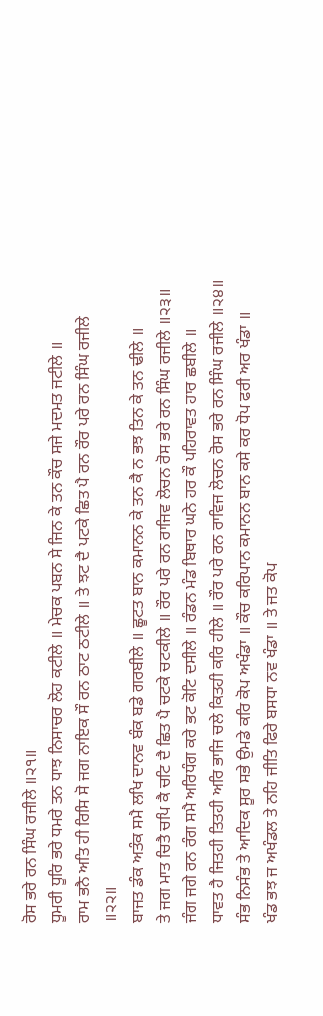ਰੋਸ ਭਰੇ ਰਨ ਸਿੰਘ ਰਜੀਲੇ ॥੨੧॥
ਧੂਮਰੀ ਧੂਰਿ ਭਰੇ ਧਮਰੇ ਤਨ ਧਾਝ ਨਿਸਾਚਰ ਲੋਹ ਕਟੀਲੇ ॥ ਮੇਚਕ ਪਬਨ ਸੇ ਜਿਨ ਕੇ ਤਨ ਕੌਚ ਸਜੇ ਮਦਮਤ ਜਟੀਲੇ ॥
ਰਾਮ ਭਨੈ ਅਤਿ ਹੀ ਰਿਸਿ ਸੋ ਜਗ ਨਾਇਕ ਸੌ ਰਨ ਠਾਟ ਠਟੀਲੇ ॥ ਤੇ ਝਟ ਦੈ ਪਟਕੇ ਛਿਤ ਪੈ ਰਨ ਰੌਰ ਪਰੇ ਰਨ ਸਿੰਘ ਰਜੀਲੇ ॥੨੨॥
ਬਾਜਤ ਡੰਕ ਅਤੰਕ ਸਮੈ ਲਖਿ ਦਾਨਵ ਬੰਕ ਬਡੇ ਗਰਬੀਲੇ ॥ ਛੂਟਤ ਬਾਨ ਕਮਾਨਨ ਕੇ ਤਨ ਕੈ ਨ ਭਝ ਤਿਨ ਕੇ ਤਨ ਢੀਲੇ ॥
ਤੇ ਜਗ ਮਾਤ ਚਿਤੈ ਚਪਿ ਕੈ ਚਟਿ ਦੈ ਛਿਤ ਪੈ ਚਟਕੇ ਚਟਕੀਲੇ ॥ ਰੌਰ ਪਰੇ ਰਨ ਰਾਜਿਵ ਲੋਚਨ ਰੋਸ ਭਰੇ ਰਨ ਸਿੰਘ ਰਜੀਲੇ ॥੨੩॥
ਜੰਗ ਜਗੇ ਰਨ ਰੰਗ ਸਮੈ ਅਰਿਧੰਗ ਕਰੇ ਭਟ ਕੋਟਿ ਦਸੀਲੇ ॥ ਰੰਡਨ ਮੰਡ ਬਿਥਾਰ ਘਨੇ ਹਰ ਕੌ ਪਹਿਰਾਵਤ ਹਾਰ ਛਬੀਲੇ ॥
ਧਾਵਤ ਹੈ ਜਿਤਹੀ ਤਿਤਹੀ ਅਰਿ ਭਾਜਿ ਚਲੇ ਕਿਤਹੀ ਕਰਿ ਹੀਲੇ ॥ ਰੌਰ ਪਰੇ ਰਨ ਰਾਵਿਜ ਲੋਚਨ ਰੋਸ ਭਰੇ ਰਨ ਸਿੰਘ ਰਜੀਲੇ ॥੨੪॥
ਸੰਭ ਨਿਸੰਭ ਤੇ ਆਦਿਕ ਸੂਰ ਸਭੇ ਉਮਡੇ ਕਰਿ ਕੋਪ ਅਖੰਡਾ ॥ ਕੌਚ ਕਰਿਪਾਨ ਕਮਾਨਨ ਬਾਨ ਕਸੇ ਕਰ ਧੋਪ ਫਰੀ ਅਰ ਖੰਡਾ ॥
ਖੰਡ ਭਝ ਜ ਅਖੰਡਲ ਤੇ ਨਹਿ ਜੀਤਿ ਫਿਰੇ ਬਸਧਾ ਨਵ ਖੰਡਾ ॥ ਤੇ ਜਤ ਕੋਪ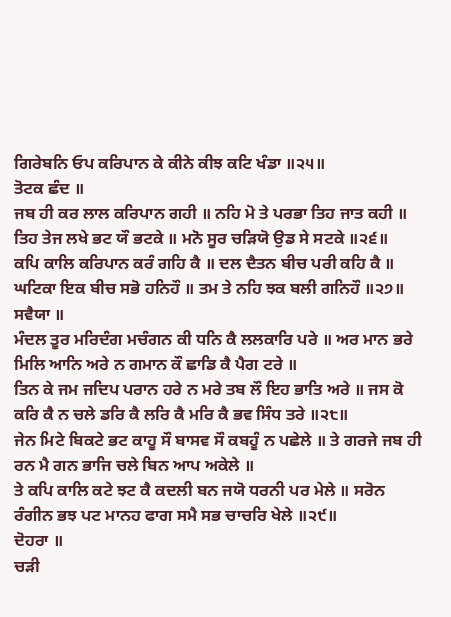ਗਿਰੇਬਨਿ ਓਪ ਕਰਿਪਾਨ ਕੇ ਕੀਨੇ ਕੀਝ ਕਟਿ ਖੰਡਾ ॥੨੫॥
ਤੋਟਕ ਛੰਦ ॥
ਜਬ ਹੀ ਕਰ ਲਾਲ ਕਰਿਪਾਨ ਗਹੀ ॥ ਨਹਿ ਮੋ ਤੇ ਪਰਭਾ ਤਿਹ ਜਾਤ ਕਹੀ ॥
ਤਿਹ ਤੇਜ ਲਖੇ ਭਟ ਯੌ ਭਟਕੇ ॥ ਮਨੋ ਸੂਰ ਚੜਿਯੋ ਉਡ ਸੇ ਸਟਕੇ ॥੨੬॥
ਕਪਿ ਕਾਲਿ ਕਰਿਪਾਨ ਕਰੰ ਗਹਿ ਕੈ ॥ ਦਲ ਦੈਤਨ ਬੀਚ ਪਰੀ ਕਹਿ ਕੈ ॥
ਘਟਿਕਾ ਇਕ ਬੀਚ ਸਭੋ ਹਨਿਹੌ ॥ ਤਮ ਤੇ ਨਹਿ ਝਕ ਬਲੀ ਗਨਿਹੌ ॥੨੭॥
ਸਵੈਯਾ ॥
ਮੰਦਲ ਤੂਰ ਮਰਿਦੰਗ ਮਚੰਗਨ ਕੀ ਧਨਿ ਕੈ ਲਲਕਾਰਿ ਪਰੇ ॥ ਅਰ ਮਾਨ ਭਰੇ ਮਿਲਿ ਆਨਿ ਅਰੇ ਨ ਗਮਾਨ ਕੌ ਛਾਡਿ ਕੈ ਪੈਗ ਟਰੇ ॥
ਤਿਨ ਕੇ ਜਮ ਜਦਿਪ ਪਰਾਨ ਹਰੇ ਨ ਮਰੇ ਤਬ ਲੌ ਇਹ ਭਾਤਿ ਅਰੇ ॥ ਜਸ ਕੋ ਕਰਿ ਕੈ ਨ ਚਲੇ ਡਰਿ ਕੈ ਲਰਿ ਕੈ ਮਰਿ ਕੈ ਭਵ ਸਿੰਧ ਤਰੇ ॥੨੮॥
ਜੇਨ ਮਿਟੇ ਬਿਕਟੇ ਭਟ ਕਾਹੂ ਸੌ ਬਾਸਵ ਸੌ ਕਬਹੂੰ ਨ ਪਛੇਲੇ ॥ ਤੇ ਗਰਜੇ ਜਬ ਹੀ ਰਨ ਮੈ ਗਨ ਭਾਜਿ ਚਲੇ ਬਿਨ ਆਪ ਅਕੇਲੇ ॥
ਤੇ ਕਪਿ ਕਾਲਿ ਕਟੇ ਝਟ ਕੈ ਕਦਲੀ ਬਨ ਜਯੋ ਧਰਨੀ ਪਰ ਮੇਲੇ ॥ ਸਰੋਨ ਰੰਗੀਨ ਭਝ ਪਟ ਮਾਨਹ ਫਾਗ ਸਮੈ ਸਭ ਚਾਚਰਿ ਖੇਲੇ ॥੨੯॥
ਦੋਹਰਾ ॥
ਚੜੀ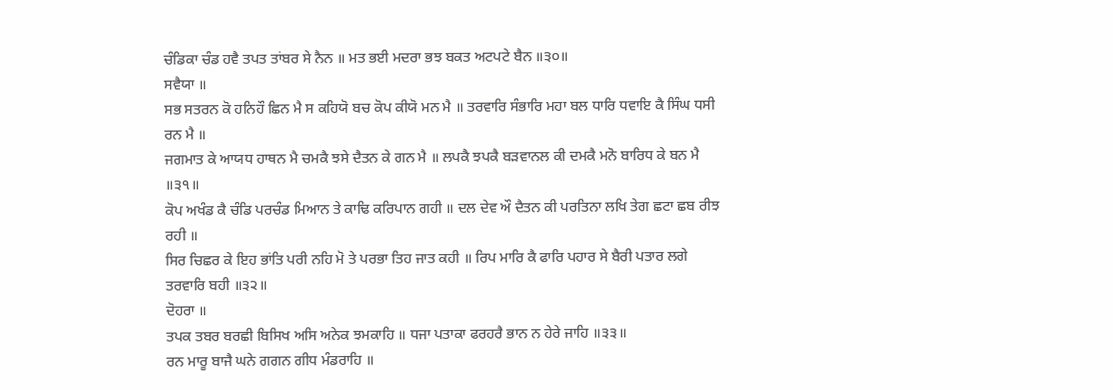ਚੰਡਿਕਾ ਚੰਡ ਹਵੈ ਤਪਤ ਤਾਂਬਰ ਸੇ ਨੈਨ ॥ ਮਤ ਭਈ ਮਦਰਾ ਭਝ ਬਕਤ ਅਟਪਟੇ ਬੈਨ ॥੩੦॥
ਸਵੈਯਾ ॥
ਸਭ ਸਤਰਨ ਕੋ ਹਨਿਹੌ ਛਿਨ ਮੈ ਸ ਕਹਿਯੋ ਬਚ ਕੋਪ ਕੀਯੋ ਮਨ ਮੈ ॥ ਤਰਵਾਰਿ ਸੰਭਾਰਿ ਮਹਾ ਬਲ ਧਾਰਿ ਧਵਾਇ ਕੈ ਸਿੰਘ ਧਸੀ ਰਨ ਮੈ ॥
ਜਗਮਾਤ ਕੇ ਆਯਧ ਹਾਥਨ ਮੈ ਚਮਕੈ ਝਸੇ ਦੈਤਨ ਕੇ ਗਨ ਮੈ ॥ ਲਪਕੈ ਝਪਕੈ ਬੜਵਾਨਲ ਕੀ ਦਮਕੈ ਮਨੋ ਬਾਰਿਧ ਕੇ ਬਨ ਮੈ ॥੩੧॥
ਕੋਪ ਅਖੰਡ ਕੈ ਚੰਡਿ ਪਰਚੰਡ ਮਿਆਨ ਤੇ ਕਾਢਿ ਕਰਿਪਾਨ ਗਹੀ ॥ ਦਲ ਦੇਵ ਔ ਦੈਤਨ ਕੀ ਪਰਤਿਨਾ ਲਖਿ ਤੇਗ ਛਟਾ ਛਬ ਰੀਝ ਰਹੀ ॥
ਸਿਰ ਚਿਛਰ ਕੇ ਇਹ ਭਾਂਤਿ ਪਰੀ ਨਹਿ ਮੋ ਤੇ ਪਰਭਾ ਤਿਹ ਜਾਤ ਕਹੀ ॥ ਰਿਪ ਮਾਰਿ ਕੈ ਫਾਰਿ ਪਹਾਰ ਸੇ ਬੈਰੀ ਪਤਾਰ ਲਗੇ ਤਰਵਾਰਿ ਬਹੀ ॥੩੨॥
ਦੋਹਰਾ ॥
ਤਪਕ ਤਬਰ ਬਰਛੀ ਬਿਸਿਖ ਅਸਿ ਅਨੇਕ ਝਮਕਾਹਿ ॥ ਧਜਾ ਪਤਾਕਾ ਫਰਹਰੈ ਭਾਨ ਨ ਹੇਰੇ ਜਾਹਿ ॥੩੩॥
ਰਨ ਮਾਰੂ ਬਾਜੈ ਘਨੇ ਗਗਨ ਗੀਧ ਮੰਡਰਾਹਿ ॥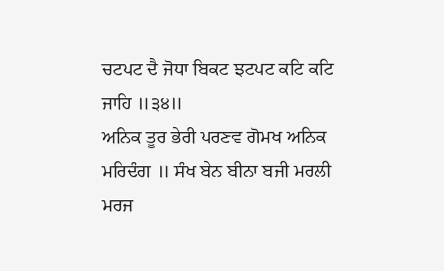ਚਟਪਟ ਦੈ ਜੋਧਾ ਬਿਕਟ ਝਟਪਟ ਕਟਿ ਕਟਿ ਜਾਹਿ ॥੩੪॥
ਅਨਿਕ ਤੂਰ ਭੇਰੀ ਪਰਣਵ ਗੋਮਖ ਅਨਿਕ ਮਰਿਦੰਗ ॥ ਸੰਖ ਬੇਨ ਬੀਨਾ ਬਜੀ ਮਰਲੀ ਮਰਜ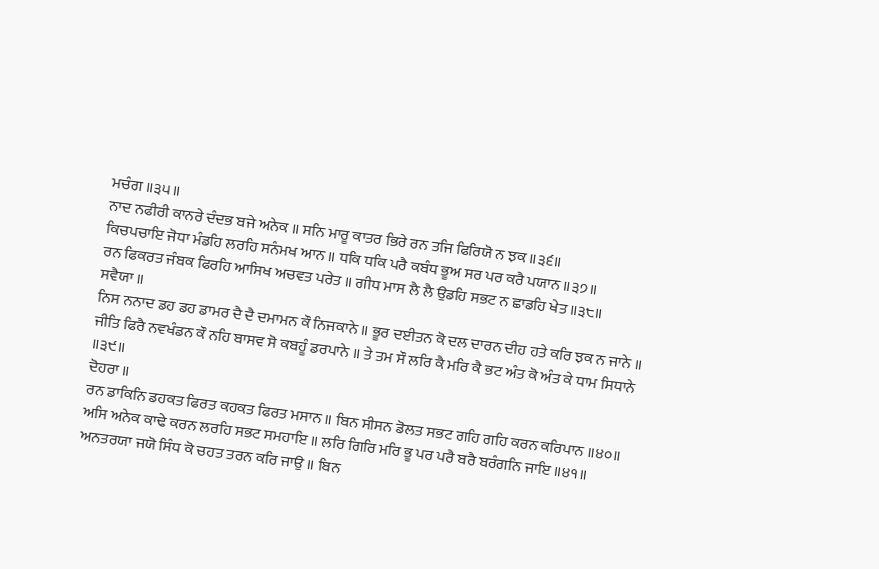ਮਚੰਗ ॥੩੫॥
ਨਾਦ ਨਫੀਰੀ ਕਾਨਰੇ ਦੰਦਭ ਬਜੇ ਅਨੇਕ ॥ ਸਨਿ ਮਾਰੂ ਕਾਤਰ ਭਿਰੇ ਰਨ ਤਜਿ ਫਿਰਿਯੋ ਨ ਝਕ ॥੩੬॥
ਕਿਚਪਚਾਇ ਜੋਧਾ ਮੰਡਹਿ ਲਰਹਿ ਸਨੰਮਖ ਆਨ ॥ ਧਕਿ ਧਕਿ ਪਰੈ ਕਬੰਧ ਭੂਅ ਸਰ ਪਰ ਕਰੈ ਪਯਾਨ ॥੩੭॥
ਰਨ ਫਿਕਰਤ ਜੰਬਕ ਫਿਰਹਿ ਆਸਿਖ ਅਚਵਤ ਪਰੇਤ ॥ ਗੀਧ ਮਾਸ ਲੈ ਲੈ ਉਡਹਿ ਸਭਟ ਨ ਛਾਡਹਿ ਖੇਤ ॥੩੮॥
ਸਵੈਯਾ ॥
ਨਿਸ ਨਨਾਦ ਡਹ ਡਹ ਡਾਮਰ ਦੈ ਦੈ ਦਮਾਮਨ ਕੌ ਨਿਜਕਾਨੇ ॥ ਭੂਰ ਦਈਤਨ ਕੋ ਦਲ ਦਾਰਨ ਦੀਹ ਹਤੇ ਕਰਿ ਝਕ ਨ ਜਾਨੇ ॥
ਜੀਤਿ ਫਿਰੈ ਨਵਖੰਡਨ ਕੌ ਨਹਿ ਬਾਸਵ ਸੋ ਕਬਹੂੰ ਡਰਪਾਨੇ ॥ ਤੇ ਤਮ ਸੌ ਲਰਿ ਕੈ ਮਰਿ ਕੈ ਭਟ ਅੰਤ ਕੋ ਅੰਤ ਕੇ ਧਾਮ ਸਿਧਾਨੇ ॥੩੯॥
ਦੋਹਰਾ ॥
ਰਨ ਡਾਕਿਨਿ ਡਹਕਤ ਫਿਰਤ ਕਹਕਤ ਫਿਰਤ ਮਸਾਨ ॥ ਬਿਨ ਸੀਸਨ ਡੋਲਤ ਸਭਟ ਗਹਿ ਗਹਿ ਕਰਨ ਕਰਿਪਾਨ ॥੪੦॥
ਅਸਿ ਅਨੇਕ ਕਾਢੇ ਕਰਨ ਲਰਹਿ ਸਭਟ ਸਮਹਾਇ ॥ ਲਰਿ ਗਿਰਿ ਮਰਿ ਭੂ ਪਰ ਪਰੈ ਬਰੈ ਬਰੰਗਨਿ ਜਾਇ ॥੪੧॥
ਅਨਤਰਯਾ ਜਯੋ ਸਿੰਧ ਕੋ ਚਹਤ ਤਰਨ ਕਰਿ ਜਾਉ ॥ ਬਿਨ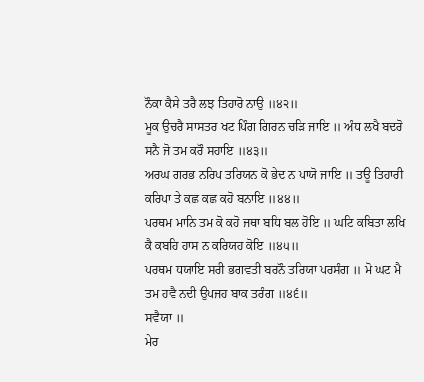ਨੌਕਾ ਕੈਸੇ ਤਰੈ ਲਝ ਤਿਹਾਰੋ ਨਾਉ ॥੪੨॥
ਮੂਕ ਉਚਰੈ ਸਾਸਤਰ ਖਟ ਪਿੰਗ ਗਿਰਨ ਚੜਿ ਜਾਇ ॥ ਅੰਧ ਲਖੈ ਬਦਰੋ ਸਨੈ ਜੋ ਤਮ ਕਰੌ ਸਹਾਇ ॥੪੩॥
ਅਰਘ ਗਰਭ ਨਰਿਪ ਤਰਿਯਨ ਕੋ ਭੇਦ ਨ ਪਾਯੋ ਜਾਇ ॥ ਤਊ ਤਿਹਾਰੀ ਕਰਿਪਾ ਤੇ ਕਛ ਕਛ ਕਹੋ ਬਨਾਇ ॥੪੪॥
ਪਰਥਮ ਮਾਨਿ ਤਮ ਕੋ ਕਹੋ ਜਥਾ ਬਧਿ ਬਲ ਹੋਇ ॥ ਘਟਿ ਕਬਿਤਾ ਲਖਿ ਕੈ ਕਬਹਿ ਹਾਸ ਨ ਕਰਿਯਹ ਕੋਇ ॥੪੫॥
ਪਰਥਮ ਧਯਾਇ ਸਰੀ ਭਗਵਤੀ ਬਰਨੌ ਤਰਿਯਾ ਪਰਸੰਗ ॥ ਮੋ ਘਟ ਮੈ ਤਮ ਹਵੈ ਨਦੀ ਉਪਜਹ ਬਾਕ ਤਰੰਗ ॥੪੬॥
ਸਵੈਯਾ ॥
ਮੇਰ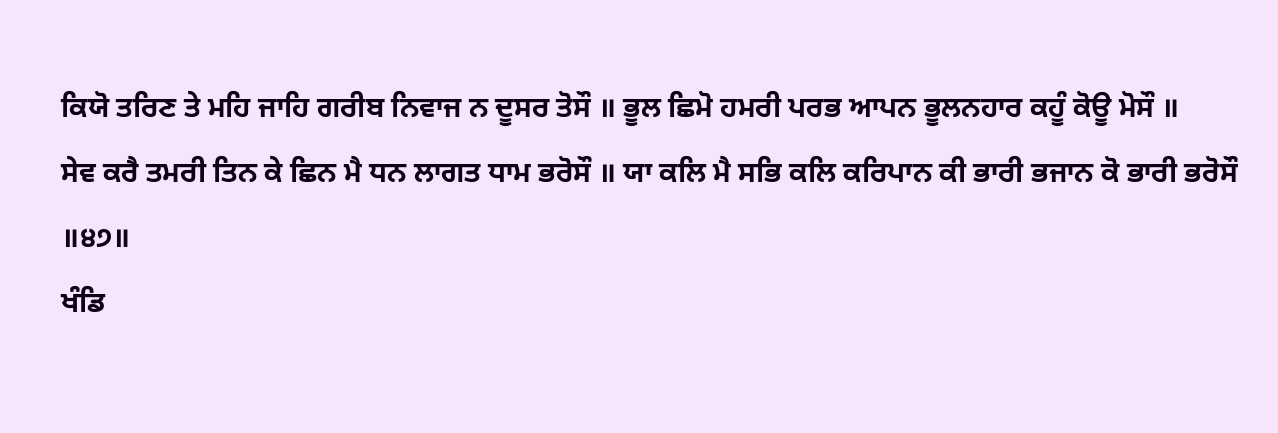ਕਿਯੋ ਤਰਿਣ ਤੇ ਮਹਿ ਜਾਹਿ ਗਰੀਬ ਨਿਵਾਜ ਨ ਦੂਸਰ ਤੋਸੌ ॥ ਭੂਲ ਛਿਮੋ ਹਮਰੀ ਪਰਭ ਆਪਨ ਭੂਲਨਹਾਰ ਕਹੂੰ ਕੋਊ ਮੋਸੌ ॥
ਸੇਵ ਕਰੈ ਤਮਰੀ ਤਿਨ ਕੇ ਛਿਨ ਮੈ ਧਨ ਲਾਗਤ ਧਾਮ ਭਰੋਸੌ ॥ ਯਾ ਕਲਿ ਮੈ ਸਭਿ ਕਲਿ ਕਰਿਪਾਨ ਕੀ ਭਾਰੀ ਭਜਾਨ ਕੋ ਭਾਰੀ ਭਰੋਸੌ ॥੪੭॥
ਖੰਡਿ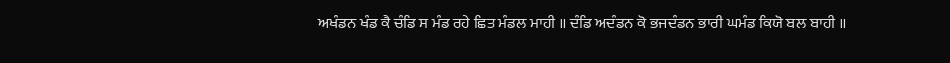ਅਖੰਡਨ ਖੰਡ ਕੈ ਚੰਡਿ ਸ ਮੰਡ ਰਹੇ ਛਿਤ ਮੰਡਲ ਮਾਹੀ ॥ ਦੰਡਿ ਅਦੰਡਨ ਕੋ ਭਜਦੰਡਨ ਭਾਰੀ ਘਮੰਡ ਕਿਯੋ ਬਲ ਬਾਹੀ ॥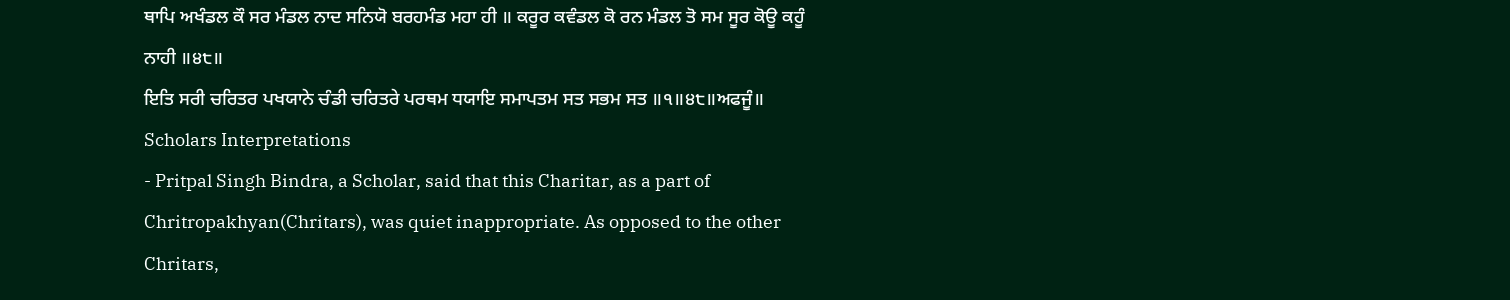ਥਾਪਿ ਅਖੰਡਲ ਕੌ ਸਰ ਮੰਡਲ ਨਾਦ ਸਨਿਯੋ ਬਰਹਮੰਡ ਮਹਾ ਹੀ ॥ ਕਰੂਰ ਕਵੰਡਲ ਕੋ ਰਨ ਮੰਡਲ ਤੋ ਸਮ ਸੂਰ ਕੋਊ ਕਹੂੰ ਨਾਹੀ ॥੪੮॥
ਇਤਿ ਸਰੀ ਚਰਿਤਰ ਪਖਯਾਨੇ ਚੰਡੀ ਚਰਿਤਰੇ ਪਰਥਮ ਧਯਾਇ ਸਮਾਪਤਮ ਸਤ ਸਭਮ ਸਤ ॥੧॥੪੮॥ਅਫਜੂੰ॥
Scholars Interpretations
- Pritpal Singh Bindra, a Scholar, said that this Charitar, as a part of Chritropakhyan(Chritars), was quiet inappropriate. As opposed to the other Chritars,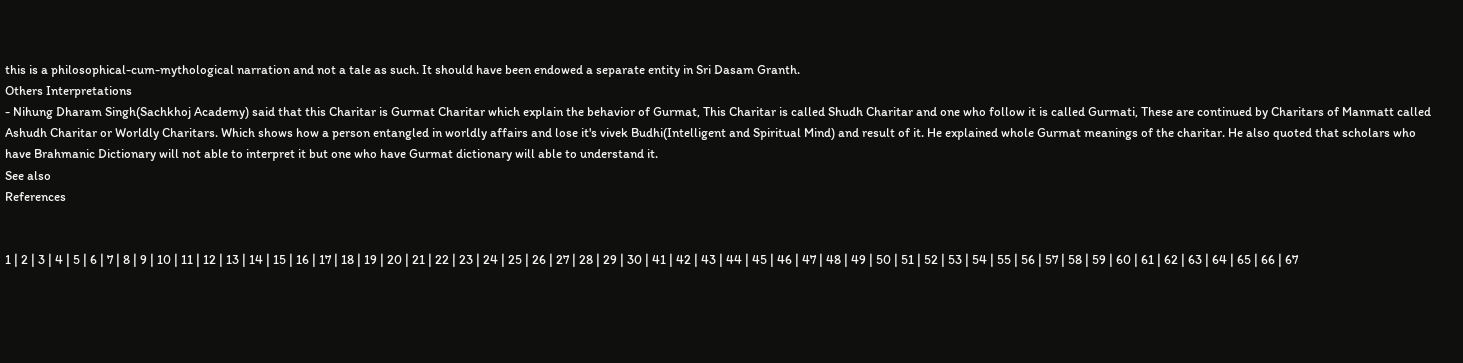this is a philosophical-cum-mythological narration and not a tale as such. It should have been endowed a separate entity in Sri Dasam Granth.
Others Interpretations
- Nihung Dharam Singh(Sachkhoj Academy) said that this Charitar is Gurmat Charitar which explain the behavior of Gurmat, This Charitar is called Shudh Charitar and one who follow it is called Gurmati, These are continued by Charitars of Manmatt called Ashudh Charitar or Worldly Charitars. Which shows how a person entangled in worldly affairs and lose it's vivek Budhi(Intelligent and Spiritual Mind) and result of it. He explained whole Gurmat meanings of the charitar. He also quoted that scholars who have Brahmanic Dictionary will not able to interpret it but one who have Gurmat dictionary will able to understand it.
See also
References


1 | 2 | 3 | 4 | 5 | 6 | 7 | 8 | 9 | 10 | 11 | 12 | 13 | 14 | 15 | 16 | 17 | 18 | 19 | 20 | 21 | 22 | 23 | 24 | 25 | 26 | 27 | 28 | 29 | 30 | 41 | 42 | 43 | 44 | 45 | 46 | 47 | 48 | 49 | 50 | 51 | 52 | 53 | 54 | 55 | 56 | 57 | 58 | 59 | 60 | 61 | 62 | 63 | 64 | 65 | 66 | 67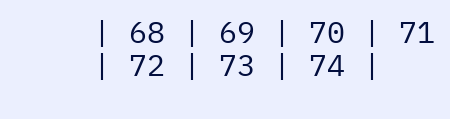| 68 | 69 | 70 | 71 | 72 | 73 | 74 |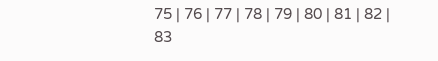75 | 76 | 77 | 78 | 79 | 80 | 81 | 82 | 83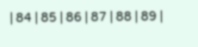| 84 | 85 | 86 | 87 | 88 | 89 |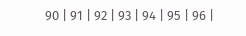90 | 91 | 92 | 93 | 94 | 95 | 96 |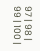97 | 98 | 99 | 100 |